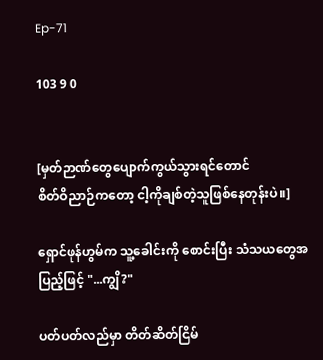Ep-71

103 9 0


[မှတ်ဉာဏ်တွေပျောက်ကွယ်သွားရင်တောင်
စိတ်ဝိညာဉ်ကတော့ ငါ့ကိုချစ်တဲ့သူဖြစ်နေတုန်းပဲ။]

ရှောင်ဖုန်ဟွမ်က သူ့ခေါင်းကို စောင်းပြီး သံသယတွေအပြည့်ဖြင့် "...ကျွိ?"

ပတ်ပတ်လည်မှာ တိတ်ဆိတ်ငြိမ်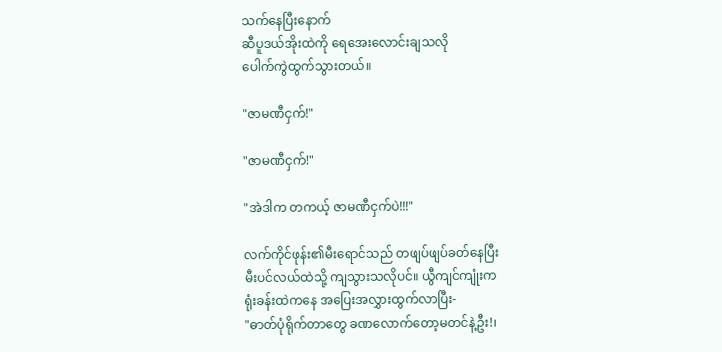သက်နေပြီးနောက်
ဆီပူဒယ်အိုးထဲကို ရေအေးလောင်းချသလို
ပေါက်ကွဲထွက်သွားတယ်။

"ဇာမဏီငှက်!"

"ဇာမဏီငှက်!"

"အဲဒါက တကယ့် ဇာမဏီငှက်ပဲ!!!"

လက်ကိုင်ဖုန်း၏မီးရောင်သည် တဖျပ်ဖျပ်ခတ်နေပြီး
မီးပင်လယ်ထဲသို့ ကျသွားသလိုပင်။ ယွီကျင်ကျုံးက
ရုံးခန်းထဲကနေ အပြေးအလွှားထွက်လာပြီး-
"ဓာတ်ပုံရိုက်တာတွေ ခဏလောက်တော့မတင်နဲ့ဦး!၊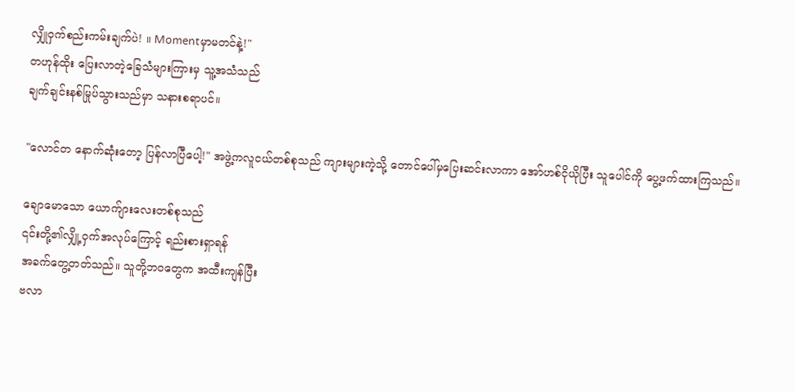လျှိုဝှက်စည်းကမ်းချက်ပဲ! ။ Momentမှာမတင်နဲ့!"
တဟုန်ထိုး ပြေးလာတဲ့ခြေသံများကြားမှ သူ့အသံသည်
ချက်ချင်းနစ်မြုပ်သွားသည်မှာ သနားစရာပင်။

"လောင်တ နောက်ဆုံးတော့ ပြန်လာပြီပေါ့!" အဖွဲ့ကလူငယ်တစ်စုသည် ကျားများကဲ့သို့ တောင်ပေါ်မှပြေးဆင်းလာကာ အော်ဟစ်ငိုယိုပြီး သူပေါင်ကို ပွေ့ဖက်ထားကြသည်။

ချောမောသော ယောက်ျားလေးတစ်စုသည်
၎င်းတို့၏လျှို့ဝှက်အလုပ်ကြောင့် ရည်းစားရှာရန်
အခက်တွေ့တတ်သည်။ သူတို့ဘဝတွေက အထီးကျန်ပြီး
ဗလာ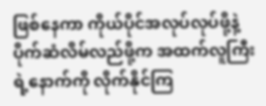ဖြစ်နေကာ ကိုယ်ပိုင်အလုပ်လုပ်ဖို့နဲ့ ပိုက်ဆံလိမ်လည်ဖို့က အထက်လူကြီးရဲ့နောက်ကို လိုက်နိုင်ကြ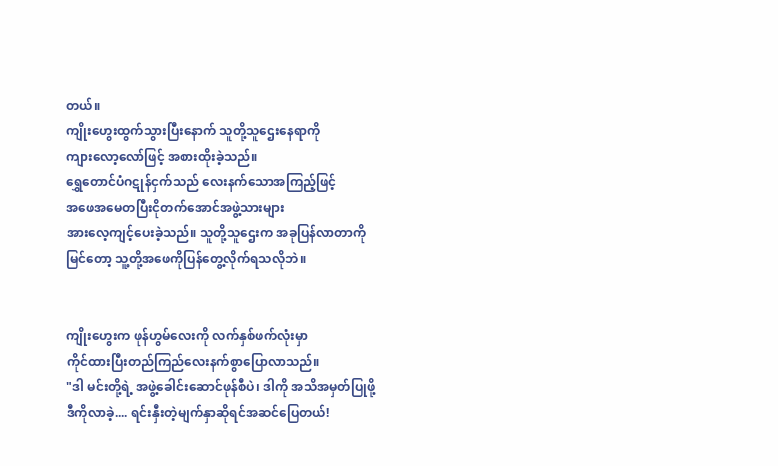တယ်။
ကျိုးဟွေးထွက်သွားပြီးနောက် သူတို့သူဌေးနေရာကို
ကျားလော့လော်ဖြင့် အစားထိုးခဲ့သည်။
ရွှေတောင်ပံဂဋုန်ငှက်သည် လေးနက်သောအကြည့်ဖြင့်
အဖေအမေတပြီးငိုတက်အောင်အဖွဲ့သားများ
အားလေ့ကျင့်ပေးခဲ့သည်။ သူတို့သူဌေးက အခုပြန်လာတာကို
မြင်တော့ သူ့တို့အဖေကိုပြန်တွေ့လိုက်ရသလိုဘဲ။


ကျိုးဟွေးက ဖုန်ဟွမ်လေးကို လက်နှစ်ဖက်လုံးမှာ
ကိုင်ထားပြီးတည်ကြည်လေးနက်စွာပြောလာသည်။
"ဒါ မင်းတို့ရဲ့ အဖွဲ့ခေါင်းဆောင်ဖုန်စီပဲ၊ ဒါကို အသိအမှတ်ပြုဖို့
ဒီကိုလာခဲ့.... ရင်းနှီးတဲ့မျက်နှာဆိုရင်အဆင်ပြေတယ်!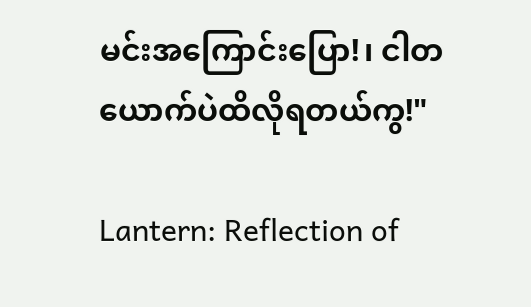မင်းအကြောင်းပြော!၊ ငါတယောက်ပဲထိလိုရတယ်ကွ!"

Lantern: Reflection of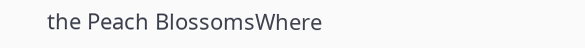the Peach BlossomsWhere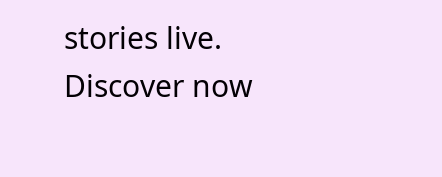stories live. Discover now